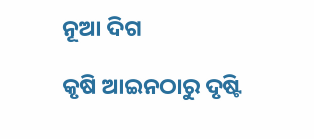ନୂଆ ଦିଗ

କୃଷି ଆଇନଠାରୁ ଦୃଷ୍ଟି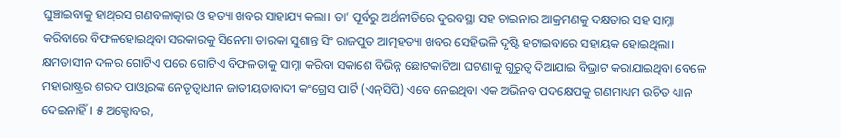ଘୁଞ୍ଚାଇବାକୁ ହାଥ୍‌ରସ ଗଣବଳାତ୍କାର ଓ ହତ୍ୟା ଖବର ସାହାଯ୍ୟ କଲା। ତା’ ପୂର୍ବରୁ ଅର୍ଥନୀତିରେ ଦୁରବସ୍ଥା ସହ ଚାଇନାର ଆକ୍ରମଣକୁ ଦକ୍ଷତାର ସହ ସାମ୍ନା କରିବାରେ ବିଫଳହୋଇଥିବା ସରକାରକୁ ସିନେମା ତାରକା ସୁଶାନ୍ତ ସିଂ ରାଜପୁତ ଆତ୍ମହତ୍ୟା ଖବର ସେହିଭଳି ଦୃଷ୍ଟି ହଟାଇବାରେ ସହାୟକ ହୋଇଥିଲା। କ୍ଷମତାସୀନ ଦଳର ଗୋଟିଏ ପରେ ଗୋଟିଏ ବିଫଳତାକୁ ସାମ୍ନା କରିବା ସକାଶେ ବିଭିନ୍ନ ଛୋଟକାଟିଆ ଘଟଣାକୁ ଗୁରୁତ୍ୱ ଦିଆଯାଇ ବିଭ୍ରାଟ କରାଯାଇଥିବା ବେଳେ ମହାରାଷ୍ଟ୍ରର ଶରଦ ପାଓ୍ବାରଙ୍କ ନେତୃତ୍ୱାଧୀନ ଜାତୀୟତାବାଦୀ କଂଗ୍ରେସ ପାର୍ଟି (ଏନ୍‌ସିପି) ଏବେ ନେଇଥିବା ଏକ ଅଭିନବ ପଦକ୍ଷେପକୁ ଗଣମାଧ୍ୟମ ଉଚିତ ଧ୍ୟାନ ଦେଇନାହିଁ। ୫ ଅକ୍ଟୋବର,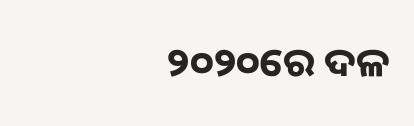୨୦୨୦ରେ ଦଳ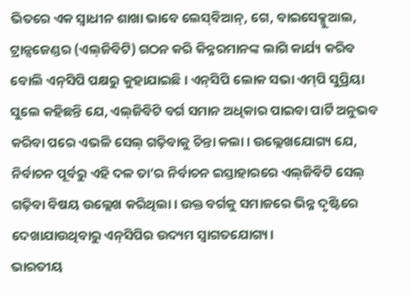ଭିତରେ ଏକ ସ୍ବାଧୀନ ଶାଖା ଭାବେ ଲେସ୍‌ବିଆନ୍‌, ଗେ, ବାଇସେକ୍ସୁଆଲ, ଟ୍ରାନ୍ସଜେଣ୍ଡର (ଏଲ୍‌ଜିବିଟି) ଗଠନ କରି କିନ୍ନରମାନଙ୍କ ଲାଗି କାର୍ଯ୍ୟ କରିବ ବୋଲି ଏନ୍‌ସିପି ପକ୍ଷରୁ କୁହାଯାଇଛି। ଏନ୍‌ସିପି ଲୋକ ସଭା ଏମ୍‌ପି ସୁପ୍ରିୟା ସୁଲେ କହିଛନ୍ତି ଯେ, ଏଲ୍‌ଜିବିଟି ବର୍ଗ ସମାନ ଅଧିକାର ପାଇବା ପାର୍ଟି ଅନୁଭବ କରିବା ପରେ ଏଭଳି ସେଲ୍‌ ଗଢ଼ିବାକୁ ଚିନ୍ତା କଲା। ଉଲ୍ଲେଖଯୋଗ୍ୟ ଯେ, ନିର୍ବାଚନ ପୂର୍ବରୁ ଏହି ଦଳ ତା’ର ନିର୍ବାଚନ ଇସ୍ତାହାରରେ ଏଲ୍‌ଜିବିଟି ସେଲ୍‌ ଗଢ଼ିବା ବିଷୟ ଉଲ୍ଲେଖ କରିଥିଲା। ଉକ୍ତ ବର୍ଗକୁ ସମାଜରେ ଭିନ୍ନ ଦୃଷ୍ଟିରେ ଦେଖାଯାଉଥିବାରୁ ଏନ୍‌ସିପିର ଉଦ୍ୟମ ସ୍ବାଗତଯୋଗ୍ୟ।
ଭାରତୀୟ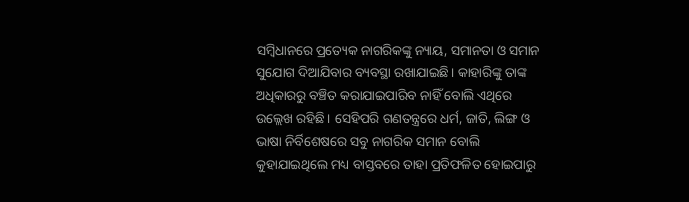ସମ୍ବିଧାନରେ ପ୍ରତ୍ୟେକ ନାଗରିକଙ୍କୁ ନ୍ୟାୟ, ସମାନତା ଓ ସମାନ ସୁଯୋଗ ଦିଆଯିବାର ବ୍ୟବସ୍ଥା ରଖାଯାଇଛି। କାହାରିଙ୍କୁ ତାଙ୍କ ଅଧିକାରରୁ ବଞ୍ଚିତ କରାଯାଇପାରିବ ନାହିଁ ବୋଲି ଏଥିରେ ଉଲ୍ଲେଖ ରହିଛି। ସେହିପରି ଗଣତନ୍ତ୍ରରେ ଧର୍ମ, ଜାତି, ଲିଙ୍ଗ ଓ ଭାଷା ନିର୍ବିଶେଷରେ ସବୁ ନାଗରିକ ସମାନ ବୋଲି କୁହାଯାଇଥିଲେ ମଧ୍ୟ ବାସ୍ତବରେ ତାହା ପ୍ରତିଫଳିତ ହୋଇପାରୁ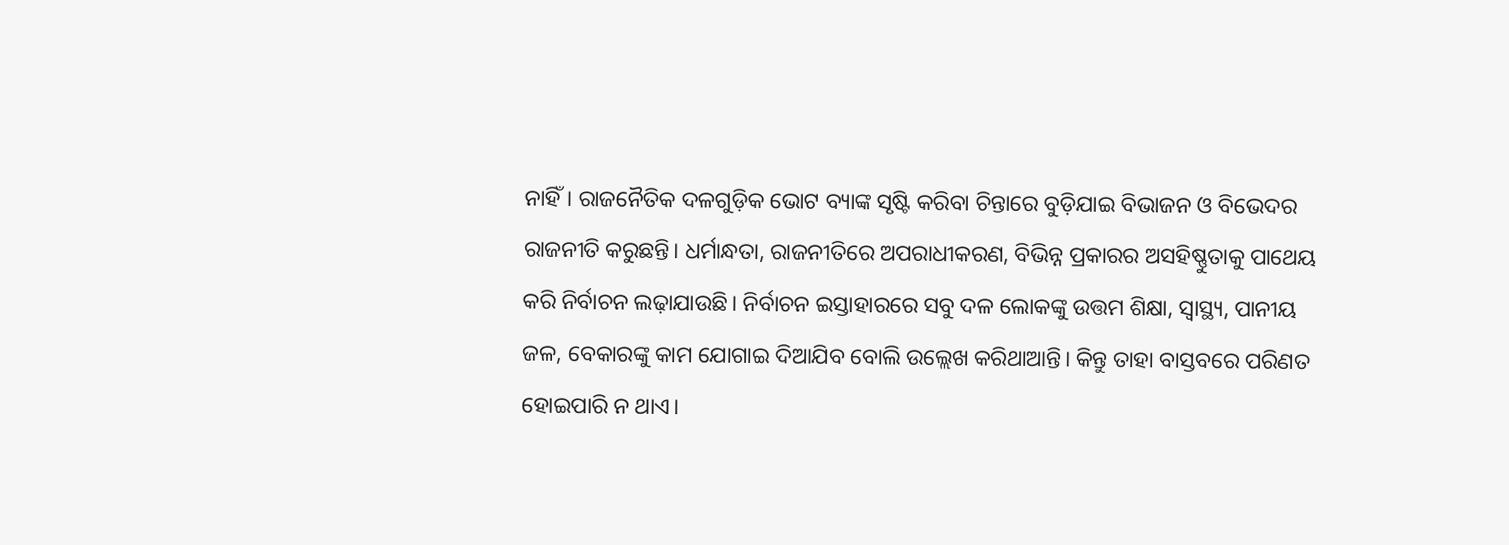ନାହିଁ। ରାଜନୈତିକ ଦଳଗୁଡ଼ିକ ଭୋଟ ବ୍ୟାଙ୍କ ସୃଷ୍ଟି କରିବା ଚିନ୍ତାରେ ବୁଡ଼ିଯାଇ ବିଭାଜନ ଓ ବିଭେଦର ରାଜନୀତି କରୁଛନ୍ତି। ଧର୍ମାନ୍ଧତା, ରାଜନୀତିରେ ଅପରାଧୀକରଣ, ବିଭିନ୍ନ ପ୍ରକାରର ଅସହିଷ୍ଣୁତାକୁ ପାଥେୟ କରି ନିର୍ବାଚନ ଲଢ଼ାଯାଉଛି। ନିର୍ବାଚନ ଇସ୍ତାହାରରେ ସବୁ ଦଳ ଲୋକଙ୍କୁ ଉତ୍ତମ ଶିକ୍ଷା, ସ୍ବାସ୍ଥ୍ୟ, ପାନୀୟ ଜଳ, ବେକାରଙ୍କୁ କାମ ଯୋଗାଇ ଦିଆଯିବ ବୋଲି ଉଲ୍ଲେଖ କରିଥାଆନ୍ତି। କିନ୍ତୁ ତାହା ବାସ୍ତବରେ ପରିଣତ ହୋଇପାରି ନ ଥାଏ।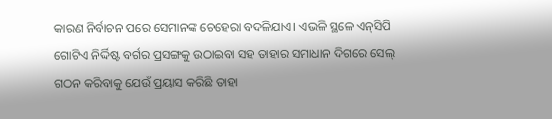କାରଣ ନିର୍ବାଚନ ପରେ ସେମାନଙ୍କ ଚେହେରା ବଦଳିଯାଏ। ଏଭଳି ସ୍ଥଳେ ଏନ୍‌ସିପି ଗୋଟିଏ ନିର୍ଦ୍ଦିଷ୍ଟ ବର୍ଗର ପ୍ରସଙ୍ଗକୁ ଉଠାଇବା ସହ ତାହାର ସମାଧାନ ଦିଗରେ ସେଲ୍‌ ଗଠନ କରିବାକୁ ଯେଉଁ ପ୍ରୟାସ କରିଛି ତାହା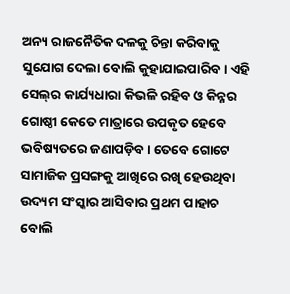ଅନ୍ୟ ରାଜନୈତିକ ଦଳକୁ ଚିନ୍ତା କରିବାକୁ ସୁଯୋଗ ଦେଲା ବୋଲି କୁହାଯାଇପାରିବ। ଏହି ସେଲ୍‌ର କାର୍ଯ୍ୟଧାରା କିଭଳି ରହିବ ଓ କିନ୍ନର ଗୋଷ୍ଠୀ କେତେ ମାତ୍ରାରେ ଉପକୃତ ହେବେ ଭବିଷ୍ୟତରେ ଜଣାପଡ଼ିବ। ତେବେ ଗୋଟେ ସାମାଜିକ ପ୍ରସଙ୍ଗକୁ ଆଖିରେ ରଖି ହେଉଥିବା ଉଦ୍ୟମ ସଂସ୍କାର ଆସିବାର ପ୍ରଥମ ପାହାଚ ବୋଲି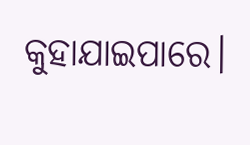କୁହାଯାଇପାରେ।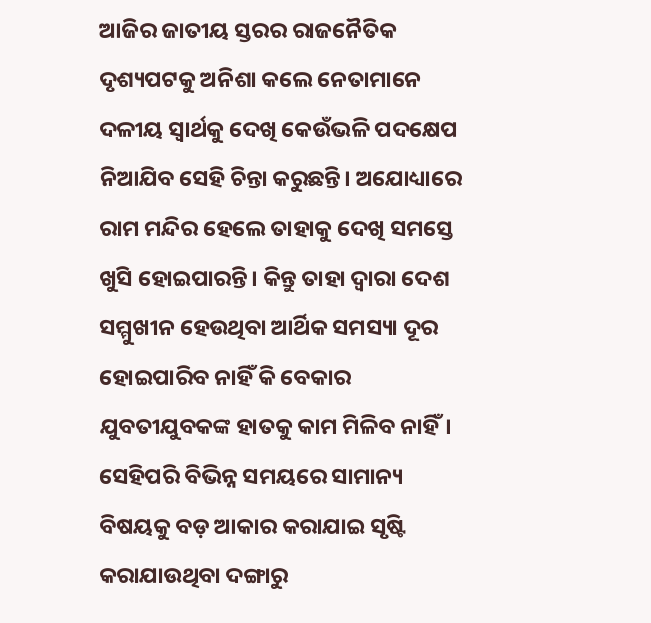ଆଜିର ଜାତୀୟ ସ୍ତରର ରାଜନୈତିକ ଦୃଶ୍ୟପଟକୁ ଅନିଶା କଲେ ନେତାମାନେ ଦଳୀୟ ସ୍ବାର୍ଥକୁ ଦେଖି କେଉଁଭଳି ପଦକ୍ଷେପ ନିଆଯିବ ସେହି ଚିନ୍ତା କରୁଛନ୍ତି। ଅଯୋଧ୍ୟାରେ ରାମ ମନ୍ଦିର ହେଲେ ତାହାକୁ ଦେଖି ସମସ୍ତେ ଖୁସି ହୋଇପାରନ୍ତି। କିନ୍ତୁ ତାହା ଦ୍ୱାରା ଦେଶ ସମ୍ମୁଖୀନ ହେଉଥିବା ଆର୍ଥିକ ସମସ୍ୟା ଦୂର ହୋଇପାରିବ ନାହିଁ କି ବେକାର ଯୁବତୀଯୁବକଙ୍କ ହାତକୁ କାମ ମିଳିବ ନାହିଁ। ସେହିପରି ବିଭିନ୍ନ ସମୟରେ ସାମାନ୍ୟ ବିଷୟକୁ ବଡ଼ ଆକାର କରାଯାଇ ସୃଷ୍ଟି କରାଯାଉଥିବା ଦଙ୍ଗାରୁ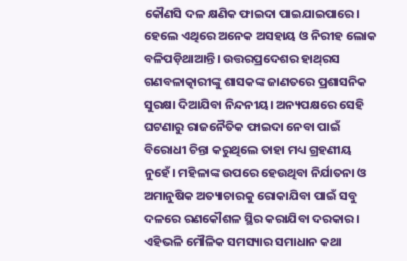କୌଣସି ଦଳ କ୍ଷଣିକ ଫାଇଦା ପାଇଯାଇପାରେ। ହେଲେ ଏଥିରେ ଅନେକ ଅସହାୟ ଓ ନିରୀହ ଲୋକ ବଳିପଡ଼ିଥାଆନ୍ତି। ଉତ୍ତରପ୍ରଦେଶର ହାଥ୍‌ରସ ଗଣବଳାତ୍କାରୀଙ୍କୁ ଶାସକଙ୍କ ଜାଣତରେ ପ୍ରଶାସନିକ ସୁରକ୍ଷା ଦିଆଯିବା ନିନ୍ଦନୀୟ। ଅନ୍ୟପକ୍ଷରେ ସେହି ଘଟଣାରୁ ରାଜନୈତିକ ଫାଇଦା ନେବା ପାଇଁ ବିରୋଧୀ ଚିନ୍ତା କରୁଥିଲେ ତାହା ମଧ୍ୟ ଗ୍ରହଣୀୟ ନୁହେଁ। ମହିଳାଙ୍କ ଉପରେ ହେଉଥିବା ନିର୍ଯାତନା ଓ ଅମାନୁଷିକ ଅତ୍ୟାଚାରକୁ ରୋକାଯିବା ପାଇଁ ସବୁ ଦଳରେ ରଣକୌଶଳ ସ୍ଥିର କରାଯିବା ଦରକାର। ଏହିଭଳି ମୌଳିକ ସମସ୍ୟାର ସମାଧାନ କଥା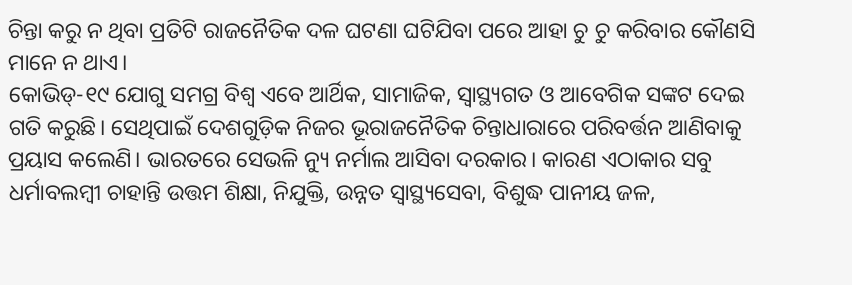ଚିନ୍ତା କରୁ ନ ଥିବା ପ୍ରତିଟି ରାଜନୈତିକ ଦଳ ଘଟଣା ଘଟିଯିବା ପରେ ଆହା ଚୁ ଚୁ କରିବାର କୌଣସି ମାନେ ନ ଥାଏ।
କୋଭିଡ୍‌-୧୯ ଯୋଗୁ ସମଗ୍ର ବିଶ୍ୱ ଏବେ ଆର୍ଥିକ, ସାମାଜିକ, ସ୍ବାସ୍ଥ୍ୟଗତ ଓ ଆବେଗିକ ସଙ୍କଟ ଦେଇ ଗତି କରୁଛି। ସେଥିପାଇଁ ଦେଶଗୁଡ଼ିକ ନିଜର ଭୂରାଜନୈତିକ ଚିନ୍ତାଧାରାରେ ପରିବର୍ତ୍ତନ ଆଣିବାକୁ ପ୍ରୟାସ କଲେଣି। ଭାରତରେ ସେଭଳି ନ୍ୟୁ ନର୍ମାଲ ଆସିବା ଦରକାର। କାରଣ ଏଠାକାର ସବୁ ଧର୍ମାବଲମ୍ବୀ ଚାହାନ୍ତି ଉତ୍ତମ ଶିକ୍ଷା, ନିଯୁକ୍ତି, ଉନ୍ନତ ସ୍ବାସ୍ଥ୍ୟସେବା, ବିଶୁଦ୍ଧ ପାନୀୟ ଜଳ,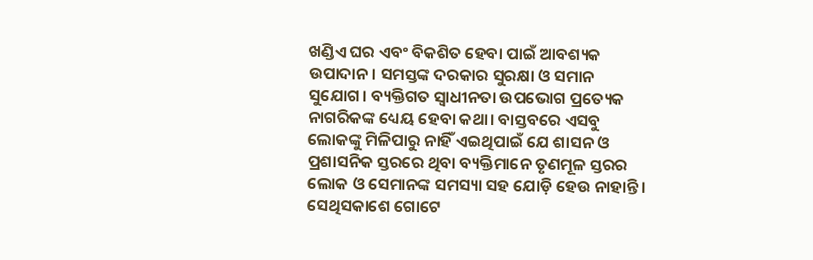ଖଣ୍ଡିଏ ଘର ଏବଂ ବିକଶିତ ହେବା ପାଇଁ ଆବଶ୍ୟକ ଉପାଦାନ। ସମସ୍ତଙ୍କ ଦରକାର ସୁରକ୍ଷା ଓ ସମାନ ସୁଯୋଗ। ବ୍ୟକ୍ତିଗତ ସ୍ବାଧୀନତା ଉପଭୋଗ ପ୍ରତ୍ୟେକ ନାଗରିକଙ୍କ ଧ୍ୟେୟ ହେବା କଥା। ବାସ୍ତବରେ ଏସବୁ ଲୋକଙ୍କୁ ମିଳିପାରୁ ନାହିଁ ଏଇଥିପାଇଁ ଯେ ଶାସନ ଓ ପ୍ରଶାସନିକ ସ୍ତରରେ ଥିବା ବ୍ୟକ୍ତିମାନେ ତୃଣମୂଳ ସ୍ତରର ଲୋକ ଓ ସେମାନଙ୍କ ସମସ୍ୟା ସହ ଯୋଡ଼ି ହେଉ ନାହାନ୍ତି। ସେଥିସକାଶେ ଗୋଟେ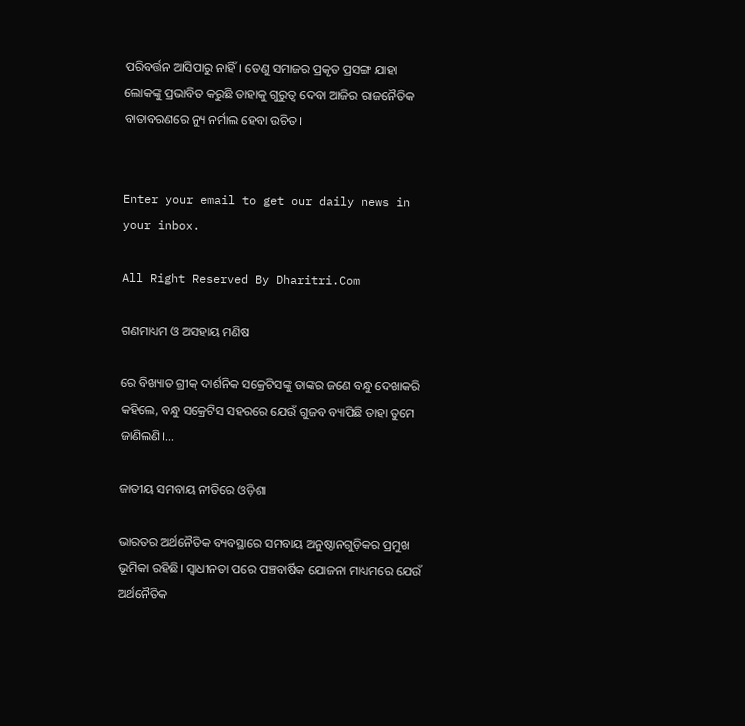ପରିବର୍ତ୍ତନ ଆସିପାରୁ ନାହିଁ। ତେଣୁ ସମାଜର ପ୍ରକୃତ ପ୍ରସଙ୍ଗ ଯାହା ଲୋକଙ୍କୁ ପ୍ରଭାବିତ କରୁଛି ତାହାକୁ ଗୁରୁତ୍ୱ ଦେବା ଆଜିର ରାଜନୈତିକ ବାତାବରଣରେ ନ୍ୟୁ ନର୍ମାଲ ହେବା ଉଚିତ।


Enter your email to get our daily news in your inbox.

All Right Reserved By Dharitri.Com

ଗଣମାଧ୍ୟମ ଓ ଅସହାୟ ମଣିଷ

ରେ ବିଖ୍ୟାତ ଗ୍ରୀକ୍‌ ଦାର୍ଶନିକ ସକ୍ରେଟିସଙ୍କୁ ତାଙ୍କର ଜଣେ ବନ୍ଧୁ ଦେଖାକରି କହିଲେ, ବନ୍ଧୁ ସକ୍ରେଟିସ ସହରରେ ଯେଉଁ ଗୁଜବ ବ୍ୟାପିଛି ତାହା ତୁମେ ଜାଣିଲଣି।...

ଜାତୀୟ ସମବାୟ ନୀତିରେ ଓଡ଼ିଶା

ଭାରତର ଅର୍ଥନୈତିକ ବ୍ୟବସ୍ଥାରେ ସମବାୟ ଅନୁଷ୍ଠାନଗୁଡ଼ିକର ପ୍ରମୁଖ ଭୂମିକା ରହିଛି। ସ୍ବାଧୀନତା ପରେ ପଞ୍ଚବାର୍ଷିକ ଯୋଜନା ମାଧ୍ୟମରେ ଯେଉଁ ଅର୍ଥନୈତିକ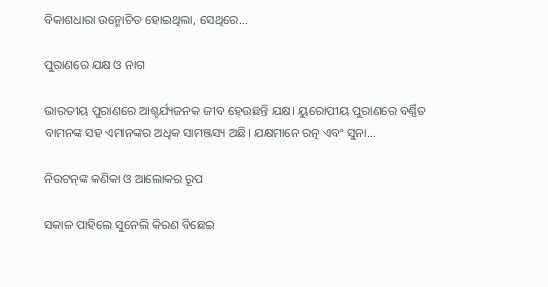ବିକାଶଧାରା ଉନ୍ମୋଚିତ ହୋଇଥିଲା, ସେଥିରେ...

ପୁରାଣରେ ଯକ୍ଷ ଓ ନାଗ

ଭାରତୀୟ ପୁରାଣରେ ଆଶ୍ଚର୍ଯ୍ୟଜନକ ଜୀବ ହେଉଛନ୍ତି ଯକ୍ଷ। ୟୁରୋପୀୟ ପୁରାଣରେ ବର୍ଣ୍ଣିତ ବାମନଙ୍କ ସହ ଏମାନଙ୍କର ଅଧିକ ସାମଞ୍ଜସ୍ୟ ଅଛି। ଯକ୍ଷମାନେ ରତ୍ନ ଏବଂ ସୁନା...

ନିଉଟନ୍‌ଙ୍କ କଣିକା ଓ ଆଲୋକର ରୂପ

ସକାଳ ପାହିଲେ ସୁନେଲି କିରଣ ବିଛେଇ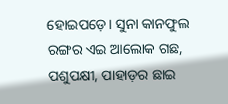ହୋଇପଡ଼େ। ସୁନା କାନଫୁଲ ରଙ୍ଗର ଏଇ ଆଲୋକ ଗଛ, ପଶୁପକ୍ଷୀ, ପାହାଡ଼ର ଛାଇ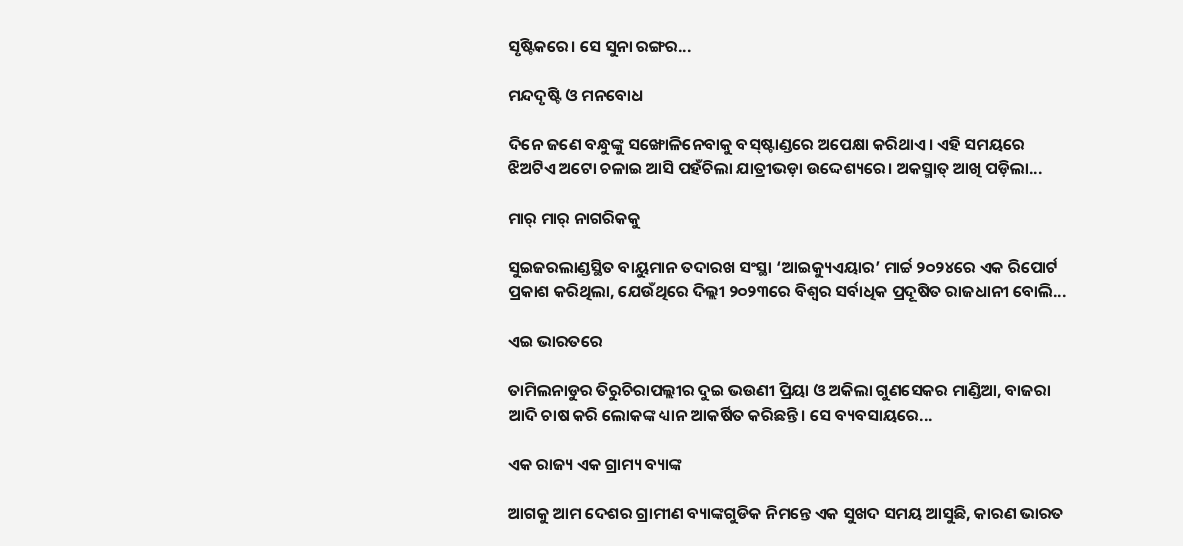ସୃଷ୍ଟିକରେ। ସେ ସୁନା ରଙ୍ଗର...

ମନ୍ଦଦୃଷ୍ଟି ଓ ମନବୋଧ

ଦିନେ ଜଣେ ବନ୍ଧୁଙ୍କୁ ସଙ୍ଖୋଳିନେବାକୁ ବସ୍‌ଷ୍ଟାଣ୍ଡରେ ଅପେକ୍ଷା କରିଥାଏ। ଏହି ସମୟରେ ଝିଅଟିଏ ଅଟୋ ଚଳାଇ ଆସି ପହଁଚିଲା ଯାତ୍ରୀଭଡ଼ା ଉଦ୍ଦେଶ୍ୟରେ। ଅକସ୍ମାତ୍‌ ଆଖି ପଡ଼ିଲା...

ମାର୍‌ ମାର୍‌ ନାଗରିକକୁ

ସୁଇଜରଲାଣ୍ଡସ୍ଥିତ ବାୟୁମାନ ତଦାରଖ ସଂସ୍ଥା ‘ଆଇକ୍ୟୁଏୟାର’ ମାର୍ଚ୍ଚ ୨୦୨୪ରେ ଏକ ରିପୋର୍ଟ ପ୍ରକାଶ କରିଥିଲା, ଯେଉଁଥିରେ ଦିଲ୍ଲୀ ୨୦୨୩ରେ ବିଶ୍ୱର ସର୍ବାଧିକ ପ୍ରଦୂଷିତ ରାଜଧାନୀ ବୋଲି...

ଏଇ ଭାରତରେ

ତାମିଲନାଡୁର ତିରୁଚିରାପଲ୍ଲୀର ଦୁଇ ଭଉଣୀ ପ୍ରିୟା ଓ ଅକିଲା ଗୁଣସେକର ମାଣ୍ଡିଆ, ବାଜରା ଆଦି ଚାଷ କରି ଲୋକଙ୍କ ଧ୍ୟାନ ଆକର୍ଷିତ କରିଛନ୍ତି। ସେ ବ୍ୟବସାୟରେ...

ଏକ ରାଜ୍ୟ ଏକ ଗ୍ରାମ୍ୟ ବ୍ୟାଙ୍କ

ଆଗକୁ ଆମ ଦେଶର ଗ୍ରାମୀଣ ବ୍ୟାଙ୍କଗୁଡିକ ନିମନ୍ତେ ଏକ ସୁଖଦ ସମୟ ଆସୁଛି, କାରଣ ଭାରତ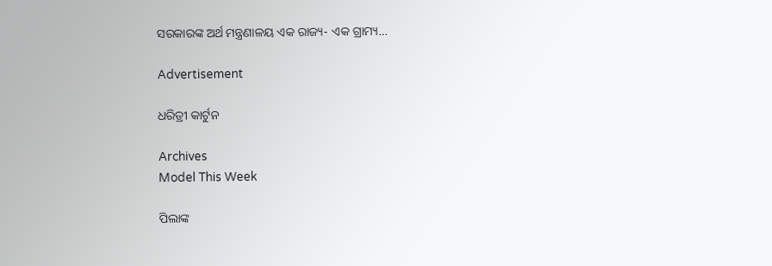ସରକାରଙ୍କ ଅର୍ଥ ମନ୍ତ୍ରଣାଳୟ ଏକ ରାଜ୍ୟ- ଏକ ଗ୍ରାମ୍ୟ...

Advertisement

ଧରିତ୍ରୀ କାର୍ଟୁନ

Archives
Model This Week

ପିଲାଙ୍କ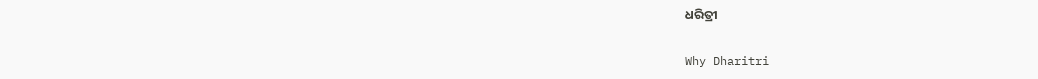ଧରିତ୍ରୀ

Why Dharitri